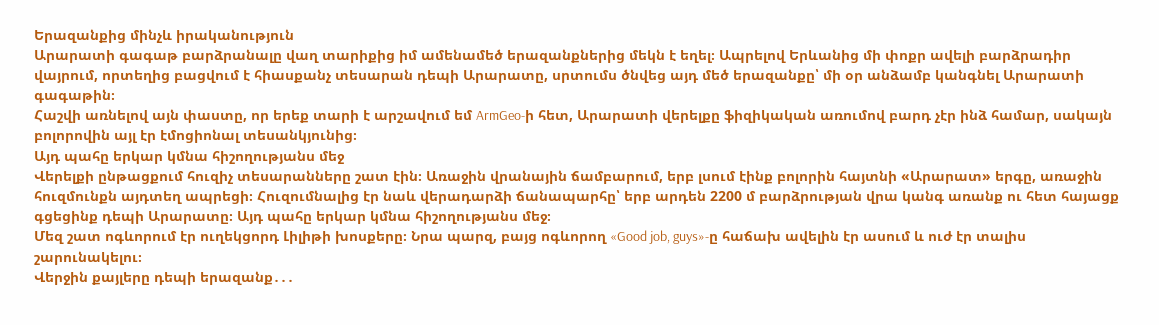Երազանքից մինչև իրականություն
Արարատի գագաթ բարձրանալը վաղ տարիքից իմ ամենամեծ երազանքներից մեկն է եղել։ Ապրելով Երևանից մի փոքր ավելի բարձրադիր վայրում, որտեղից բացվում է հիասքանչ տեսարան դեպի Արարատը, սրտումս ծնվեց այդ մեծ երազանքը՝ մի օր անձամբ կանգնել Արարատի գագաթին։
Հաշվի առնելով այն փաստը, որ երեք տարի է արշավում եմ ArmGeo-ի հետ, Արարատի վերելքը ֆիզիկական առումով բարդ չէր ինձ համար, սակայն բոլորովին այլ էր էմոցիոնալ տեսանկյունից։
Այդ պահը երկար կմնա հիշողությանս մեջ
Վերելքի ընթացքում հուզիչ տեսարանները շատ էին։ Առաջին վրանային ճամբարում, երբ լսում էինք բոլորին հայտնի «Արարատ» երգը, առաջին հուզմունքն այդտեղ ապրեցի։ Հուզումնալից էր նաև վերադարձի ճանապարհը՝ երբ արդեն 2200 մ բարձրության վրա կանգ առանք ու հետ հայացք գցեցինք դեպի Արարատը։ Այդ պահը երկար կմնա հիշողությանս մեջ։
Մեզ շատ ոգևորում էր ուղեկցորդ Լիլիթի խոսքերը։ Նրա պարզ, բայց ոգևորող «Good job, guys»-ը հաճախ ավելին էր ասում և ուժ էր տալիս շարունակելու։
Վերջին քայլերը դեպի երազանք․․․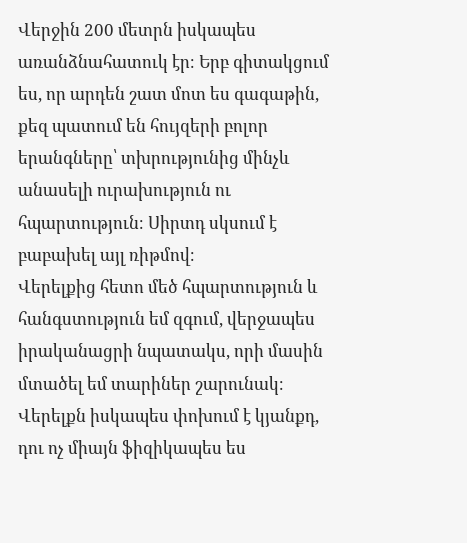Վերջին 200 մետրն իսկապես առանձնահատուկ էր։ Երբ գիտակցում ես, որ արդեն շատ մոտ ես գագաթին, քեզ պատում են հույզերի բոլոր երանգները՝ տխրությունից մինչև անասելի ուրախություն ու հպարտություն։ Սիրտդ սկսում է բաբախել այլ ռիթմով։
Վերելքից հետո մեծ հպարտություն և հանգստություն եմ զգում, վերջապես իրականացրի նպատակս, որի մասին մտածել եմ տարիներ շարունակ։ Վերելքն իսկապես փոխում է կյանքդ, դու ոչ միայն ֆիզիկապես ես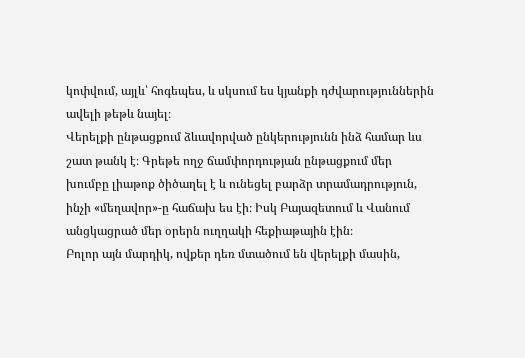կոփվում, այլև՝ հոգեպես, և սկսում ես կյանքի դժվարություններին ավելի թեթև նայել։
Վերելքի ընթացքում ձևավորված ընկերությունն ինձ համար ևս շատ թանկ է։ Գրեթե ողջ ճամփորդության ընթացքում մեր խումբը լիաթոք ծիծաղել է և ունեցել բարձր տրամադրություն, ինչի «մեղավոր»-ը հաճախ ես էի։ Իսկ Բայազետում և Վանում անցկացրած մեր օրերն ուղղակի հեքիաթային էին։
Բոլոր այն մարդիկ, ովքեր դեռ մտածում են վերելքի մասին,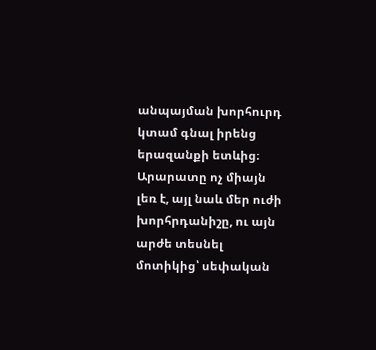անպայման խորհուրդ կտամ գնալ իրենց երազանքի ետևից։ Արարատը ոչ միայն լեռ է, այլ նաև մեր ուժի խորհրդանիշը, ու այն արժե տեսնել մոտիկից՝ սեփական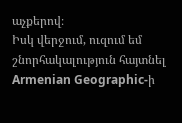աչքերով։
Իսկ վերջում, ուզում եմ շնորհակալություն հայտնել Armenian Geographic-ի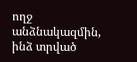ողջ անձնակազմին, ինձ տրված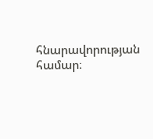հնարավորության համար։